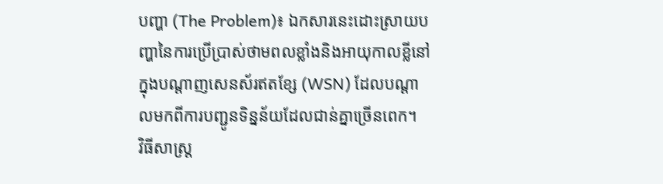បញ្ហា (The Problem)៖ ឯកសារនេះដោះស្រាយបញ្ហានៃការប្រើប្រាស់ថាមពលខ្លាំងនិងអាយុកាលខ្លីនៅក្នុងបណ្តាញសេនស័រឥតខ្សែ (WSN) ដែលបណ្តាលមកពីការបញ្ជូនទិន្នន័យដែលជាន់គ្នាច្រើនពេក។
វិធីសាស្ត្រ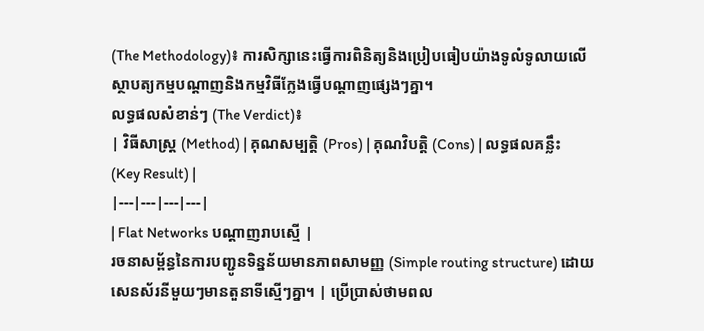(The Methodology)៖ ការសិក្សានេះធ្វើការពិនិត្យនិងប្រៀបធៀបយ៉ាងទូលំទូលាយលើស្ថាបត្យកម្មបណ្តាញនិងកម្មវិធីក្លែងធ្វើបណ្តាញផ្សេងៗគ្នា។
លទ្ធផលសំខាន់ៗ (The Verdict)៖
| វិធីសាស្ត្រ (Method) | គុណសម្បត្តិ (Pros) | គុណវិបត្តិ (Cons) | លទ្ធផលគន្លឹះ (Key Result) |
|---|---|---|---|
| Flat Networks បណ្តាញរាបស្មើ |
រចនាសម្ព័ន្ធនៃការបញ្ជូនទិន្នន័យមានភាពសាមញ្ញ (Simple routing structure) ដោយសេនស័រនីមួយៗមានតួនាទីស្មើៗគ្នា។ | ប្រើប្រាស់ថាមពល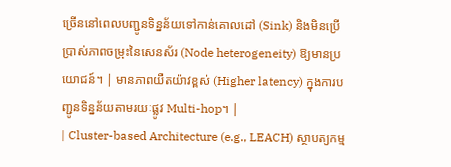ច្រើននៅពេលបញ្ជូនទិន្នន័យទៅកាន់គោលដៅ (Sink) និងមិនប្រើប្រាស់ភាពចម្រុះនៃសេនស័រ (Node heterogeneity) ឱ្យមានប្រយោជន៍។ | មានភាពយឺតយ៉ាវខ្ពស់ (Higher latency) ក្នុងការបញ្ជូនទិន្នន័យតាមរយៈផ្លូវ Multi-hop។ |
| Cluster-based Architecture (e.g., LEACH) ស្ថាបត្យកម្ម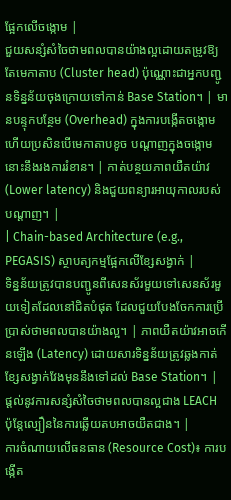ផ្អែកលើចង្កោម |
ជួយសន្សំសំចៃថាមពលបានយ៉ាងល្អដោយតម្រូវឱ្យតែមេកាតាប (Cluster head) ប៉ុណ្ណោះជាអ្នកបញ្ជូនទិន្នន័យចុងក្រោយទៅកាន់ Base Station។ | មានបន្ទុកបន្ថែម (Overhead) ក្នុងការបង្កើតចង្កោម ហើយប្រសិនបើមេកាតាបខូច បណ្តាញក្នុងចង្កោមនោះនឹងរងការរំខាន។ | កាត់បន្ថយភាពយឺតយ៉ាវ (Lower latency) និងជួយពន្យារអាយុកាលរបស់បណ្តាញ។ |
| Chain-based Architecture (e.g., PEGASIS) ស្ថាបត្យកម្មផ្អែកលើខ្សែសង្វាក់ |
ទិន្នន័យត្រូវបានបញ្ជូនពីសេនស័រមួយទៅសេនស័រមួយទៀតដែលនៅជិតបំផុត ដែលជួយបែងចែកការប្រើប្រាស់ថាមពលបានយ៉ាងល្អ។ | ភាពយឺតយ៉ាវអាចកើនឡើង (Latency) ដោយសារទិន្នន័យត្រូវឆ្លងកាត់ខ្សែសង្វាក់វែងមុននឹងទៅដល់ Base Station។ | ផ្តល់នូវការសន្សំសំចៃថាមពលបានល្អជាង LEACH ប៉ុន្តែល្បឿននៃការឆ្លើយតបអាចយឺតជាង។ |
ការចំណាយលើធនធាន (Resource Cost)៖ ការបង្កើត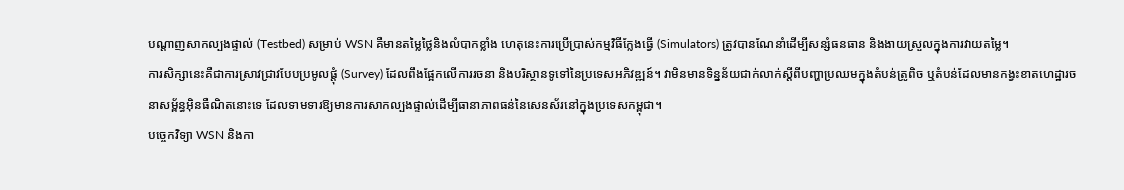បណ្តាញសាកល្បងផ្ទាល់ (Testbed) សម្រាប់ WSN គឺមានតម្លៃថ្លៃនិងលំបាកខ្លាំង ហេតុនេះការប្រើប្រាស់កម្មវិធីក្លែងធ្វើ (Simulators) ត្រូវបានណែនាំដើម្បីសន្សំធនធាន និងងាយស្រួលក្នុងការវាយតម្លៃ។
ការសិក្សានេះគឺជាការស្រាវជ្រាវបែបប្រមូលផ្តុំ (Survey) ដែលពឹងផ្អែកលើការរចនា និងបរិស្ថានទូទៅនៃប្រទេសអភិវឌ្ឍន៍។ វាមិនមានទិន្នន័យជាក់លាក់ស្តីពីបញ្ហាប្រឈមក្នុងតំបន់ត្រូពិច ឬតំបន់ដែលមានកង្វះខាតហេដ្ឋារចនាសម្ព័ន្ធអ៊ិនធឺណិតនោះទេ ដែលទាមទារឱ្យមានការសាកល្បងផ្ទាល់ដើម្បីធានាភាពធន់នៃសេនស័រនៅក្នុងប្រទេសកម្ពុជា។
បច្ចេកវិទ្យា WSN និងកា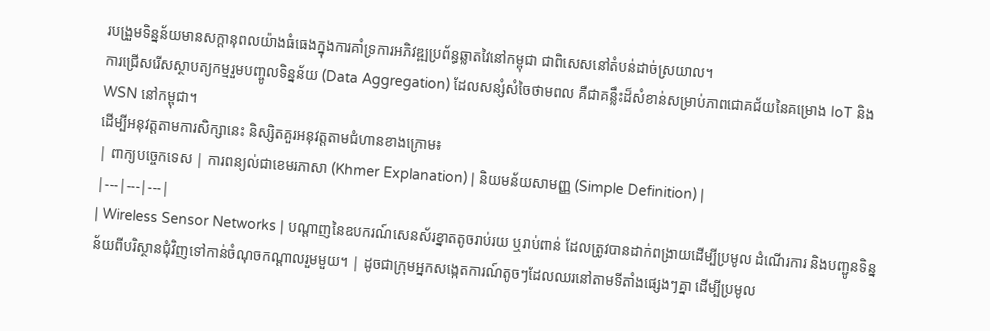របង្រួមទិន្នន័យមានសក្តានុពលយ៉ាងធំធេងក្នុងការគាំទ្រការអភិវឌ្ឍប្រព័ន្ធឆ្លាតវៃនៅកម្ពុជា ជាពិសេសនៅតំបន់ដាច់ស្រយាល។
ការជ្រើសរើសស្ថាបត្យកម្មរួមបញ្ចូលទិន្នន័យ (Data Aggregation) ដែលសន្សំសំចៃថាមពល គឺជាគន្លឹះដ៏សំខាន់សម្រាប់ភាពជោគជ័យនៃគម្រោង IoT និង WSN នៅកម្ពុជា។
ដើម្បីអនុវត្តតាមការសិក្សានេះ និស្សិតគួរអនុវត្តតាមជំហានខាងក្រោម៖
| ពាក្យបច្ចេកទេស | ការពន្យល់ជាខេមរភាសា (Khmer Explanation) | និយមន័យសាមញ្ញ (Simple Definition) |
|---|---|---|
| Wireless Sensor Networks | បណ្តាញនៃឧបករណ៍សេនស័រខ្នាតតូចរាប់រយ ឬរាប់ពាន់ ដែលត្រូវបានដាក់ពង្រាយដើម្បីប្រមូល ដំណើរការ និងបញ្ជូនទិន្នន័យពីបរិស្ថានជុំវិញទៅកាន់ចំណុចកណ្តាលរួមមួយ។ | ដូចជាក្រុមអ្នកសង្កេតការណ៍តូចៗដែលឈរនៅតាមទីតាំងផ្សេងៗគ្នា ដើម្បីប្រមូល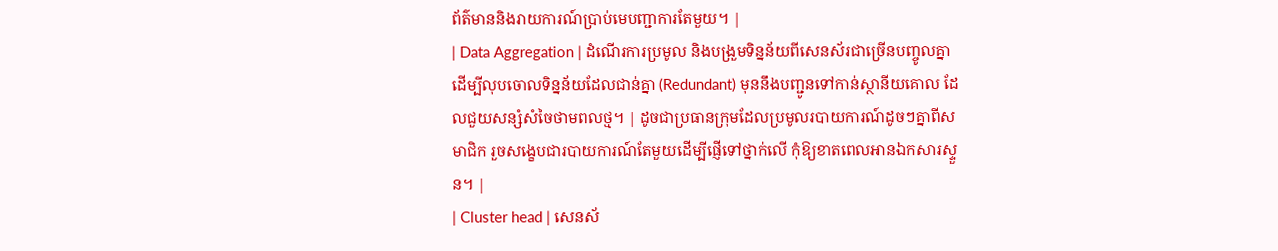ព័ត៌មាននិងរាយការណ៍ប្រាប់មេបញ្ជាការតែមួយ។ |
| Data Aggregation | ដំណើរការប្រមូល និងបង្រួមទិន្នន័យពីសេនស័រជាច្រើនបញ្ចូលគ្នា ដើម្បីលុបចោលទិន្នន័យដែលជាន់គ្នា (Redundant) មុននឹងបញ្ជូនទៅកាន់ស្ថានីយគោល ដែលជួយសន្សំសំចៃថាមពលថ្ម។ | ដូចជាប្រធានក្រុមដែលប្រមូលរបាយការណ៍ដូចៗគ្នាពីសមាជិក រួចសង្ខេបជារបាយការណ៍តែមួយដើម្បីផ្ញើទៅថ្នាក់លើ កុំឱ្យខាតពេលអានឯកសារស្ទួន។ |
| Cluster head | សេនស័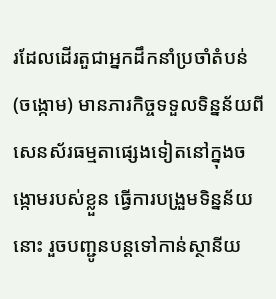រដែលដើរតួជាអ្នកដឹកនាំប្រចាំតំបន់ (ចង្កោម) មានភារកិច្ចទទួលទិន្នន័យពីសេនស័រធម្មតាផ្សេងទៀតនៅក្នុងចង្កោមរបស់ខ្លួន ធ្វើការបង្រួមទិន្នន័យនោះ រួចបញ្ជូនបន្តទៅកាន់ស្ថានីយ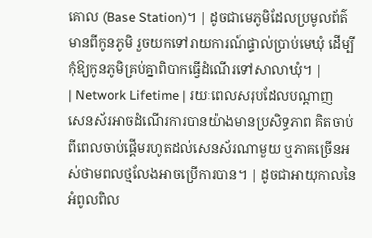គោល (Base Station)។ | ដូចជាមេភូមិដែលប្រមូលព័ត៌មានពីកូនភូមិ រួចយកទៅរាយការណ៍ផ្ទាល់ប្រាប់មេឃុំ ដើម្បីកុំឱ្យកូនភូមិគ្រប់គ្នាពិបាកធ្វើដំណើរទៅសាលាឃុំ។ |
| Network Lifetime | រយៈពេលសរុបដែលបណ្តាញសេនស័រអាចដំណើរការបានយ៉ាងមានប្រសិទ្ធភាព គិតចាប់ពីពេលចាប់ផ្តើមរហូតដល់សេនស័រណាមួយ ឬភាគច្រើនអស់ថាមពលថ្មលែងអាចប្រើការបាន។ | ដូចជាអាយុកាលនៃអំពូលពិល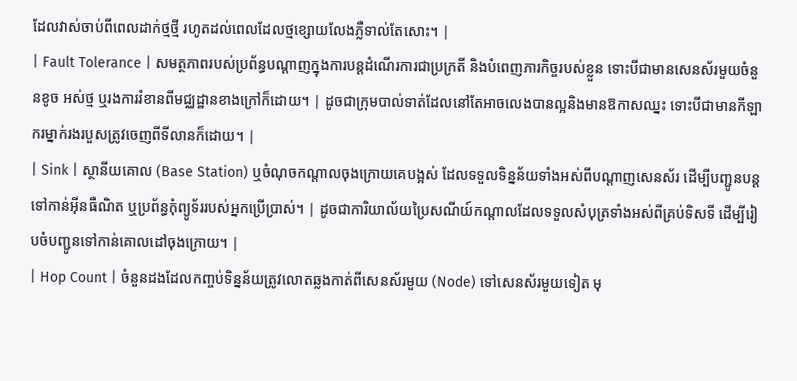ដែលវាស់ចាប់ពីពេលដាក់ថ្មថ្មី រហូតដល់ពេលដែលថ្មខ្សោយលែងភ្លឺទាល់តែសោះ។ |
| Fault Tolerance | សមត្ថភាពរបស់ប្រព័ន្ធបណ្តាញក្នុងការបន្តដំណើរការជាប្រក្រតី និងបំពេញភារកិច្ចរបស់ខ្លួន ទោះបីជាមានសេនស័រមួយចំនួនខូច អស់ថ្ម ឬរងការរំខានពីមជ្ឈដ្ឋានខាងក្រៅក៏ដោយ។ | ដូចជាក្រុមបាល់ទាត់ដែលនៅតែអាចលេងបានល្អនិងមានឱកាសឈ្នះ ទោះបីជាមានកីឡាករម្នាក់រងរបួសត្រូវចេញពីទីលានក៏ដោយ។ |
| Sink | ស្ថានីយគោល (Base Station) ឬចំណុចកណ្តាលចុងក្រោយគេបង្អស់ ដែលទទួលទិន្នន័យទាំងអស់ពីបណ្តាញសេនស័រ ដើម្បីបញ្ជូនបន្តទៅកាន់អ៊ីនធឺណិត ឬប្រព័ន្ធកុំព្យូទ័ររបស់អ្នកប្រើប្រាស់។ | ដូចជាការិយាល័យប្រៃសណីយ៍កណ្តាលដែលទទួលសំបុត្រទាំងអស់ពីគ្រប់ទិសទី ដើម្បីរៀបចំបញ្ជូនទៅកាន់គោលដៅចុងក្រោយ។ |
| Hop Count | ចំនួនដងដែលកញ្ចប់ទិន្នន័យត្រូវលោតឆ្លងកាត់ពីសេនស័រមួយ (Node) ទៅសេនស័រមួយទៀត មុ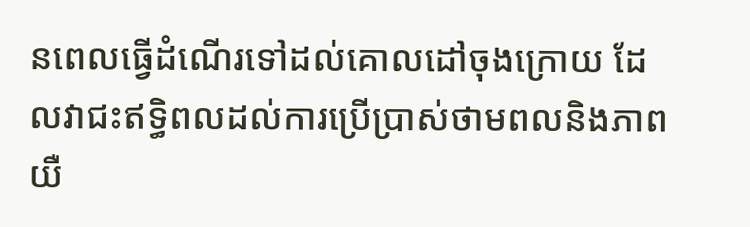នពេលធ្វើដំណើរទៅដល់គោលដៅចុងក្រោយ ដែលវាជះឥទ្ធិពលដល់ការប្រើប្រាស់ថាមពលនិងភាពយឺ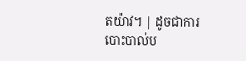តយ៉ាវ។ | ដូចជាការបោះបាល់ប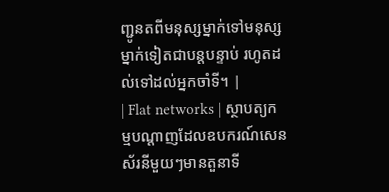ញ្ជូនតពីមនុស្សម្នាក់ទៅមនុស្សម្នាក់ទៀតជាបន្តបន្ទាប់ រហូតដល់ទៅដល់អ្នកចាំទី។ |
| Flat networks | ស្ថាបត្យកម្មបណ្តាញដែលឧបករណ៍សេនស័រនីមួយៗមានតួនាទី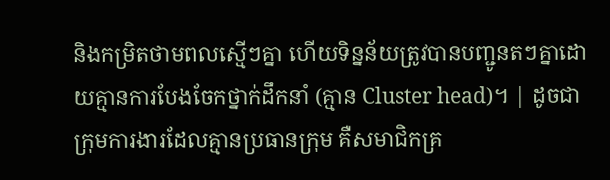និងកម្រិតថាមពលស្មើៗគ្នា ហើយទិន្នន័យត្រូវបានបញ្ជូនតៗគ្នាដោយគ្មានការបែងចែកថ្នាក់ដឹកនាំ (គ្មាន Cluster head)។ | ដូចជាក្រុមការងារដែលគ្មានប្រធានក្រុម គឺសមាជិកគ្រ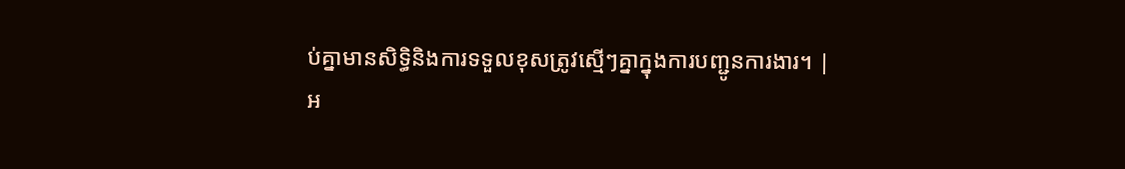ប់គ្នាមានសិទ្ធិនិងការទទួលខុសត្រូវស្មើៗគ្នាក្នុងការបញ្ជូនការងារ។ |
អ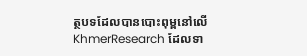ត្ថបទដែលបានបោះពុម្ពនៅលើ KhmerResearch ដែលទា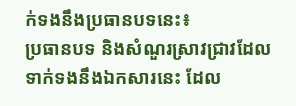ក់ទងនឹងប្រធានបទនេះ៖
ប្រធានបទ និងសំណួរស្រាវជ្រាវដែលទាក់ទងនឹងឯកសារនេះ ដែល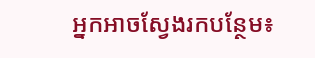អ្នកអាចស្វែងរកបន្ថែម៖